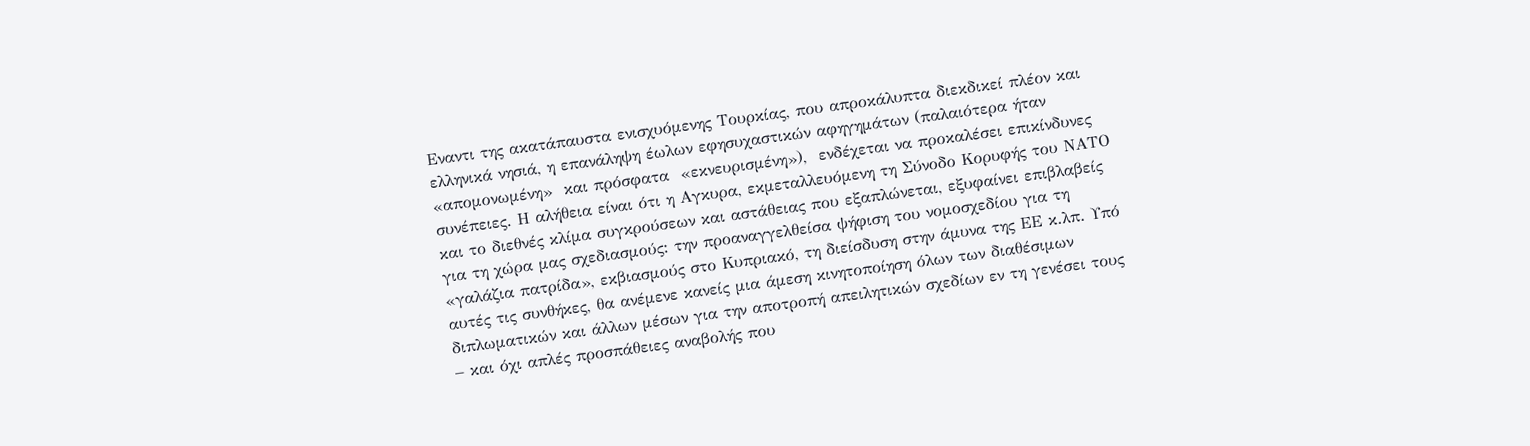Εναντι της ακατάπαυστα ενισχυόμενης Τουρκίας, που απροκάλυπτα διεκδικεί πλέον και ελληνικά νησιά, η επανάληψη έωλων εφησυχαστικών αφηγημάτων (παλαιότερα ήταν «απομονωμένη»  και πρόσφατα  «εκνευρισμένη»),  ενδέχεται να προκαλέσει επικίνδυνες συνέπειες. Η αλήθεια είναι ότι η Αγκυρα, εκμεταλλευόμενη τη Σύνοδο Κορυφής του ΝΑΤΟ και το διεθνές κλίμα συγκρούσεων και αστάθειας που εξαπλώνεται, εξυφαίνει επιβλαβείς για τη χώρα μας σχεδιασμούς: την προαναγγελθείσα ψήφιση του νομοσχεδίου για τη «γαλάζια πατρίδα», εκβιασμούς στο Κυπριακό, τη διείσδυση στην άμυνα της ΕΕ κ.λπ. Υπό αυτές τις συνθήκες, θα ανέμενε κανείς μια άμεση κινητοποίηση όλων των διαθέσιμων διπλωματικών και άλλων μέσων για την αποτροπή απειλητικών σχεδίων εν τη γενέσει τους – και όχι απλές προσπάθειες αναβολής που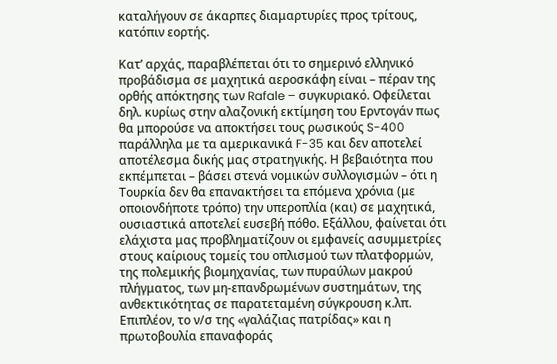καταλήγουν σε άκαρπες διαμαρτυρίες προς τρίτους, κατόπιν εορτής.

Κατ’ αρχάς, παραβλέπεται ότι το σημερινό ελληνικό προβάδισμα σε μαχητικά αεροσκάφη είναι – πέραν της ορθής απόκτησης των Rafale – συγκυριακό. Οφείλεται δηλ. κυρίως στην αλαζονική εκτίμηση του Ερντογάν πως θα μπορούσε να αποκτήσει τους ρωσικούς S-400 παράλληλα με τα αμερικανικά F-35 και δεν αποτελεί αποτέλεσμα δικής μας στρατηγικής. Η βεβαιότητα που εκπέμπεται – βάσει στενά νομικών συλλογισμών – ότι η Τουρκία δεν θα επανακτήσει τα επόμενα χρόνια (με οποιονδήποτε τρόπο) την υπεροπλία (και) σε μαχητικά, ουσιαστικά αποτελεί ευσεβή πόθο. Εξάλλου, φαίνεται ότι ελάχιστα μας προβληματίζουν οι εμφανείς ασυμμετρίες στους καίριους τομείς του οπλισμού των πλατφορμών, της πολεμικής βιομηχανίας, των πυραύλων μακρού πλήγματος, των μη-επανδρωμένων συστημάτων, της ανθεκτικότητας σε παρατεταμένη σύγκρουση κ.λπ. Επιπλέον, το ν/σ της «γαλάζιας πατρίδας» και η πρωτοβουλία επαναφοράς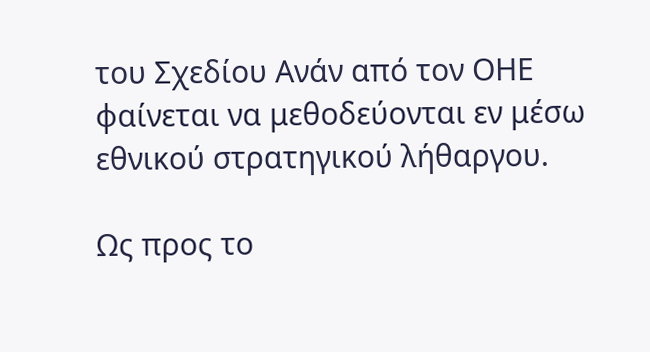του Σχεδίου Ανάν από τον ΟΗΕ φαίνεται να μεθοδεύονται εν μέσω εθνικού στρατηγικού λήθαργου.

Ως προς το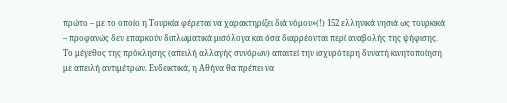πρώτο – με το οποίο η Τουρκία φέρεται να χαρακτηρίζει διά νόμου»(!) 152 ελληνικά νησιά ως τουρκικά – προφανώς δεν επαρκούν διπλωματικά μισόλογα και όσα διαρρέονται περί αναβολής της ψήφισης. Το μέγεθος της πρόκλησης (απειλή αλλαγής συνόρων) απαιτεί την ισχυρότερη δυνατή κινητοποίηση με απειλή αντιμέτρων. Ενδεικτικά, η Αθήνα θα πρέπει να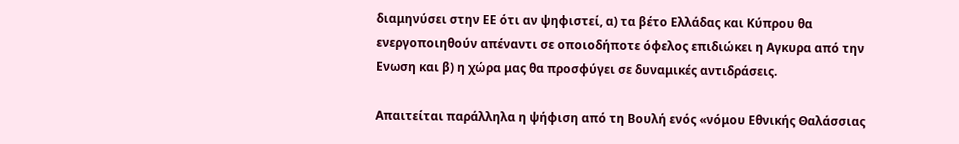διαμηνύσει στην ΕΕ ότι αν ψηφιστεί, α) τα βέτο Ελλάδας και Κύπρου θα ενεργοποιηθούν απέναντι σε οποιοδήποτε όφελος επιδιώκει η Αγκυρα από την Ενωση και β) η χώρα μας θα προσφύγει σε δυναμικές αντιδράσεις.

Απαιτείται παράλληλα η ψήφιση από τη Βουλή ενός «νόμου Εθνικής Θαλάσσιας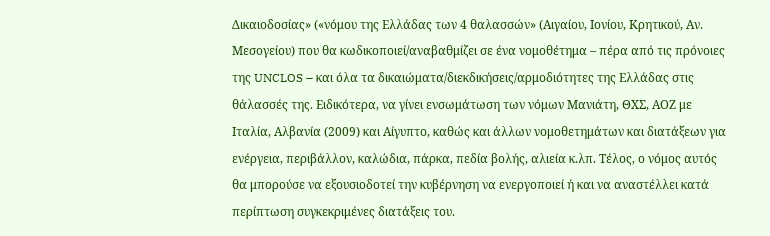Δικαιοδοσίας» («νόμου της Ελλάδας των 4 θαλασσών» (Αιγαίου, Ιονίου, Κρητικού, Αν. Μεσογείου) που θα κωδικοποιεί/αναβαθμίζει σε ένα νομοθέτημα – πέρα από τις πρόνοιες της UNCLOS – και όλα τα δικαιώματα/διεκδικήσεις/αρμοδιότητες της Ελλάδας στις θάλασσές της. Ειδικότερα, να γίνει ενσωμάτωση των νόμων Μανιάτη, ΘΧΣ, ΑΟΖ με Ιταλία, Αλβανία (2009) και Αίγυπτο, καθώς και άλλων νομοθετημάτων και διατάξεων για ενέργεια, περιβάλλον, καλώδια, πάρκα, πεδία βολής, αλιεία κ.λπ. Τέλος, ο νόμος αυτός θα μπορούσε να εξουσιοδοτεί την κυβέρνηση να ενεργοποιεί ή και να αναστέλλει κατά περίπτωση συγκεκριμένες διατάξεις του.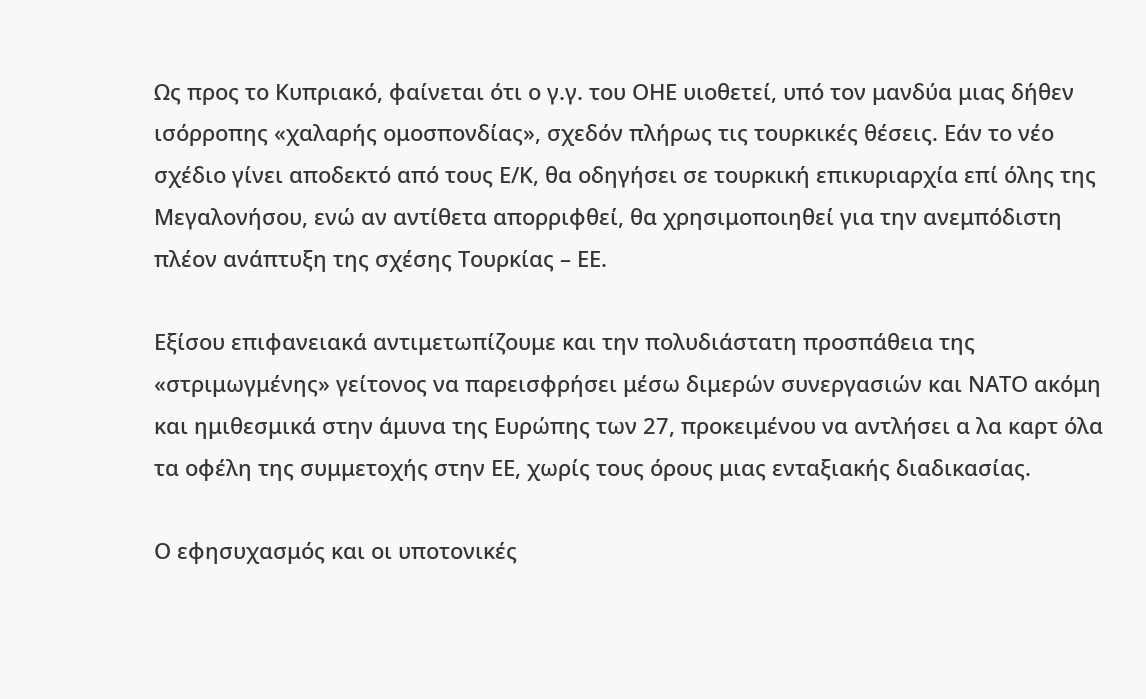Ως προς το Κυπριακό, φαίνεται ότι ο γ.γ. του ΟΗΕ υιοθετεί, υπό τον μανδύα μιας δήθεν ισόρροπης «χαλαρής ομοσπονδίας», σχεδόν πλήρως τις τουρκικές θέσεις. Εάν το νέο σχέδιο γίνει αποδεκτό από τους Ε/Κ, θα οδηγήσει σε τουρκική επικυριαρχία επί όλης της Μεγαλονήσου, ενώ αν αντίθετα απορριφθεί, θα χρησιμοποιηθεί για την ανεμπόδιστη πλέον ανάπτυξη της σχέσης Τουρκίας – ΕΕ.

Εξίσου επιφανειακά αντιμετωπίζουμε και την πολυδιάστατη προσπάθεια της «στριμωγμένης» γείτονος να παρεισφρήσει μέσω διμερών συνεργασιών και ΝΑΤΟ ακόμη και ημιθεσμικά στην άμυνα της Ευρώπης των 27, προκειμένου να αντλήσει α λα καρτ όλα τα οφέλη της συμμετοχής στην ΕΕ, χωρίς τους όρους μιας ενταξιακής διαδικασίας.

Ο εφησυχασμός και οι υποτονικές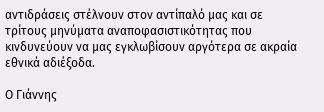αντιδράσεις στέλνουν στον αντίπαλό μας και σε τρίτους μηνύματα αναποφασιστικότητας που κινδυνεύουν να μας εγκλωβίσουν αργότερα σε ακραία εθνικά αδιέξοδα.

Ο Γιάννης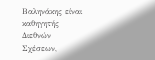Βαληνάκης είναι καθηγητής Διεθνών Σχέσεων,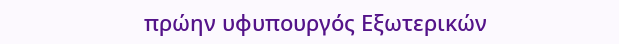πρώην υφυπουργός Εξωτερικών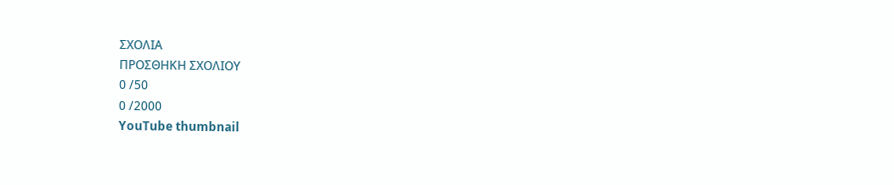ΣΧΟΛΙΑ
ΠΡΟΣΘΗΚΗ ΣΧΟΛΙΟΥ
0 /50
0 /2000
YouTube thumbnail